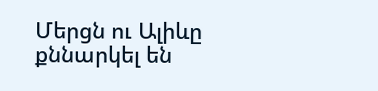Մերցն ու Ալիևը քննարկել են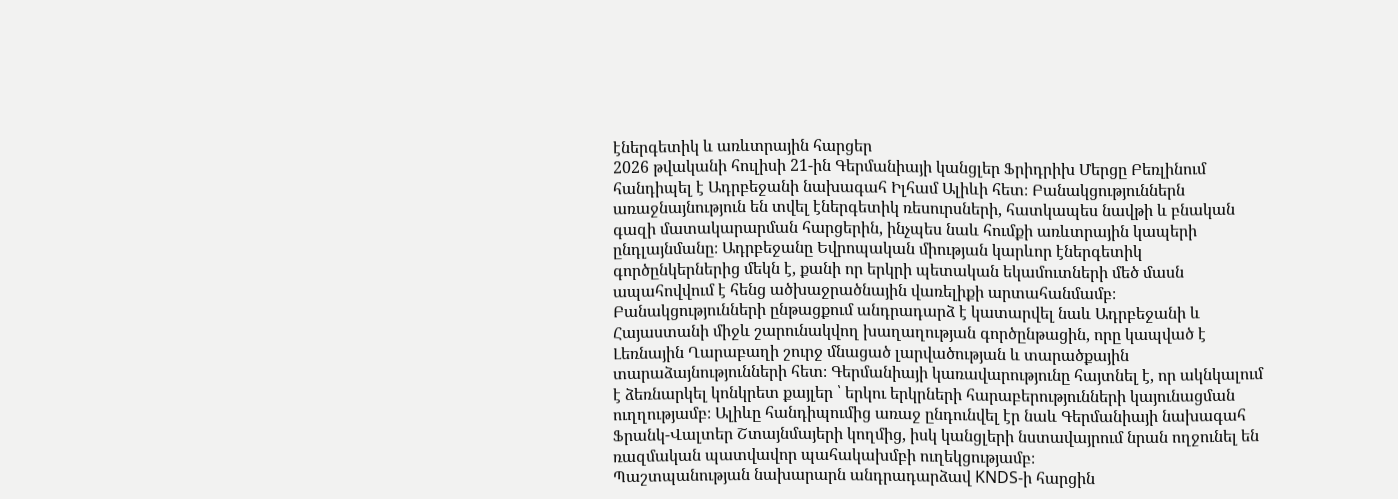էներգետիկ և առևտրային հարցեր
2026 թվականի հուլիսի 21-ին Գերմանիայի կանցլեր Ֆրիդրիխ Մերցը Բեռլինում հանդիպել է Ադրբեջանի նախագահ Իլհամ Ալիևի հետ։ Բանակցություններն առաջնայնություն են տվել էներգետիկ ռեսուրսների, հատկապես նավթի և բնական գազի մատակարարման հարցերին, ինչպես նաև հումքի առևտրային կապերի ընդլայնմանը։ Ադրբեջանը Եվրոպական միության կարևոր էներգետիկ գործընկերներից մեկն է, քանի որ երկրի պետական եկամուտների մեծ մասն ապահովվում է հենց ածխաջրածնային վառելիքի արտահանմամբ։
Բանակցությունների ընթացքում անդրադարձ է կատարվել նաև Ադրբեջանի և Հայաստանի միջև շարունակվող խաղաղության գործընթացին, որը կապված է Լեռնային Ղարաբաղի շուրջ մնացած լարվածության և տարածքային տարաձայնությունների հետ։ Գերմանիայի կառավարությունը հայտնել է, որ ակնկալում է ձեռնարկել կոնկրետ քայլեր ՝ երկու երկրների հարաբերությունների կայունացման ուղղությամբ։ Ալիևը հանդիպումից առաջ ընդունվել էր նաև Գերմանիայի նախագահ Ֆրանկ-Վալտեր Շտայնմայերի կողմից, իսկ կանցլերի նստավայրում նրան ողջունել են ռազմական պատվավոր պահակախմբի ուղեկցությամբ։
Պաշտպանության նախարարն անդրադարձավ KNDS-ի հարցին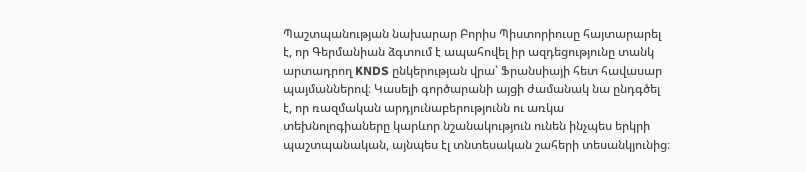Պաշտպանության նախարար Բորիս Պիստորիուսը հայտարարել է, որ Գերմանիան ձգտում է ապահովել իր ազդեցությունը տանկ արտադրող KNDS ընկերության վրա՝ Ֆրանսիայի հետ հավասար պայմաններով։ Կասելի գործարանի այցի ժամանակ նա ընդգծել է, որ ռազմական արդյունաբերությունն ու առկա տեխնոլոգիաները կարևոր նշանակություն ունեն ինչպես երկրի պաշտպանական, այնպես էլ տնտեսական շահերի տեսանկյունից։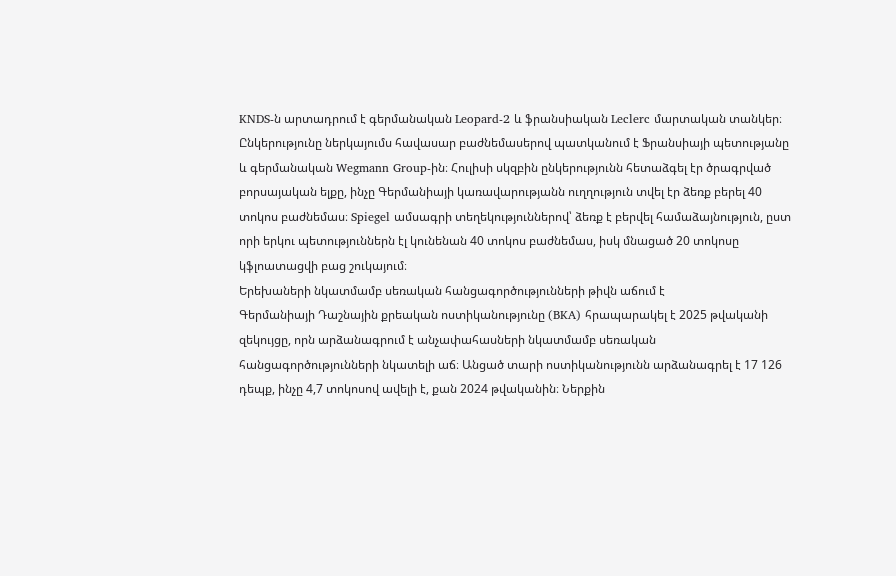KNDS-ն արտադրում է գերմանական Leopard-2 և ֆրանսիական Leclerc մարտական տանկեր։ Ընկերությունը ներկայումս հավասար բաժնեմասերով պատկանում է Ֆրանսիայի պետությանը և գերմանական Wegmann Group-ին։ Հուլիսի սկզբին ընկերությունն հետաձգել էր ծրագրված բորսայական ելքը, ինչը Գերմանիայի կառավարությանն ուղղություն տվել էր ձեռք բերել 40 տոկոս բաժնեմաս։ Spiegel ամսագրի տեղեկություններով՝ ձեռք է բերվել համաձայնություն, ըստ որի երկու պետություններն էլ կունենան 40 տոկոս բաժնեմաս, իսկ մնացած 20 տոկոսը կֆլոատացվի բաց շուկայում։
Երեխաների նկատմամբ սեռական հանցագործությունների թիվն աճում է
Գերմանիայի Դաշնային քրեական ոստիկանությունը (BKA) հրապարակել է 2025 թվականի զեկույցը, որն արձանագրում է անչափահասների նկատմամբ սեռական հանցագործությունների նկատելի աճ։ Անցած տարի ոստիկանությունն արձանագրել է 17 126 դեպք, ինչը 4,7 տոկոսով ավելի է, քան 2024 թվականին։ Ներքին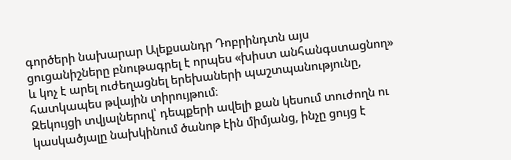գործերի նախարար Ալեքսանդր Դոբրինդտն այս ցուցանիշները բնութագրել է որպես «խիստ անհանգստացնող» և կոչ է արել ուժեղացնել երեխաների պաշտպանությունը, հատկապես թվային տիրույթում։
Զեկույցի տվյալներով՝ դեպքերի ավելի քան կեսում տուժողն ու կասկածյալը նախկինում ծանոթ էին միմյանց, ինչը ցույց է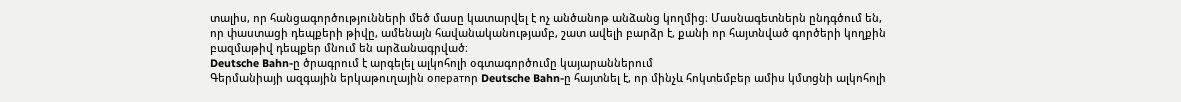տալիս, որ հանցագործությունների մեծ մասը կատարվել է ոչ անծանոթ անձանց կողմից։ Մասնագետներն ընդգծում են, որ փաստացի դեպքերի թիվը, ամենայն հավանականությամբ, շատ ավելի բարձր է, քանի որ հայտնված գործերի կողքին բազմաթիվ դեպքեր մնում են արձանագրված։
Deutsche Bahn-ը ծրագրում է արգելել ալկոհոլի օգտագործումը կայարաններում
Գերմանիայի ազգային երկաթուղային օператոր Deutsche Bahn-ը հայտնել է, որ մինչև հոկտեմբեր ամիս կմտցնի ալկոհոլի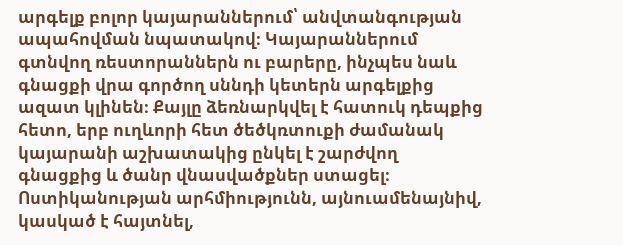արգելք բոլոր կայարաններում՝ անվտանգության ապահովման նպատակով։ Կայարաններում գտնվող ռեստորաններն ու բարերը, ինչպես նաև գնացքի վրա գործող սննդի կետերն արգելքից ազատ կլինեն։ Քայլը ձեռնարկվել է հատուկ դեպքից հետո, երբ ուղևորի հետ ծեծկռտուքի ժամանակ կայարանի աշխատակից ընկել է շարժվող գնացքից և ծանր վնասվածքներ ստացել։ Ոստիկանության արհմիությունն, այնուամենայնիվ, կասկած է հայտնել,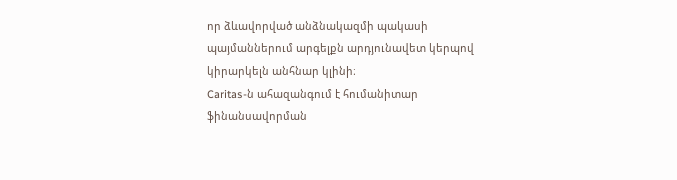որ ձևավորված անձնակազմի պակասի պայմաններում արգելքն արդյունավետ կերպով կիրարկելն անհնար կլինի։
Caritas-ն ահազանգում է հումանիտար ֆինանսավորման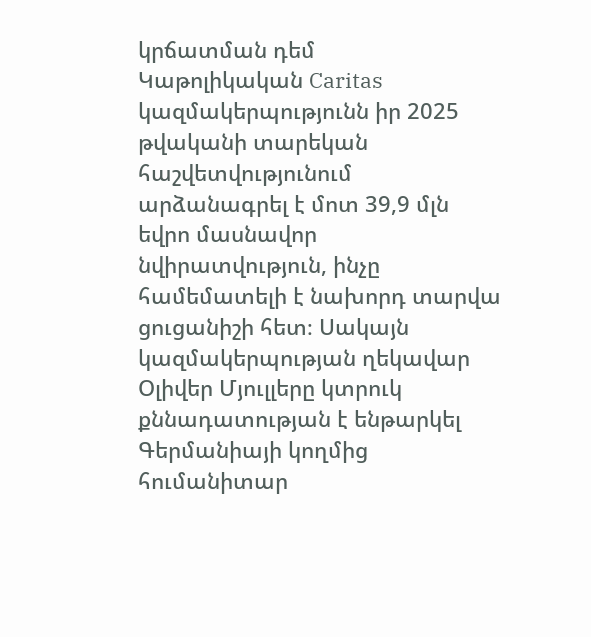կրճատման դեմ
Կաթոլիկական Caritas կազմակերպությունն իր 2025 թվականի տարեկան հաշվետվությունում արձանագրել է մոտ 39,9 մլն եվրո մասնավոր նվիրատվություն, ինչը համեմատելի է նախորդ տարվա ցուցանիշի հետ։ Սակայն կազմակերպության ղեկավար Օլիվեր Մյուլլերը կտրուկ քննադատության է ենթարկել Գերմանիայի կողմից հումանիտար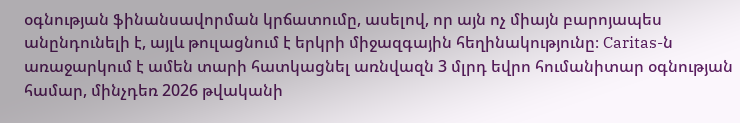օգնության ֆինանսավորման կրճատումը, ասելով, որ այն ոչ միայն բարոյապես անընդունելի է, այլև թուլացնում է երկրի միջազգային հեղինակությունը։ Caritas-ն առաջարկում է ամեն տարի հատկացնել առնվազն 3 մլրդ եվրո հումանիտար օգնության համար, մինչդեռ 2026 թվականի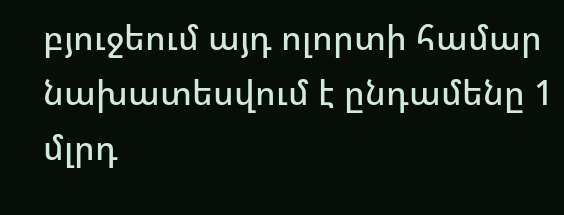բյուջեում այդ ոլորտի համար նախատեսվում է ընդամենը 1 մլրդ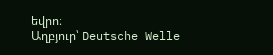եվրո։
Աղբյուր՝ Deutsche Welle